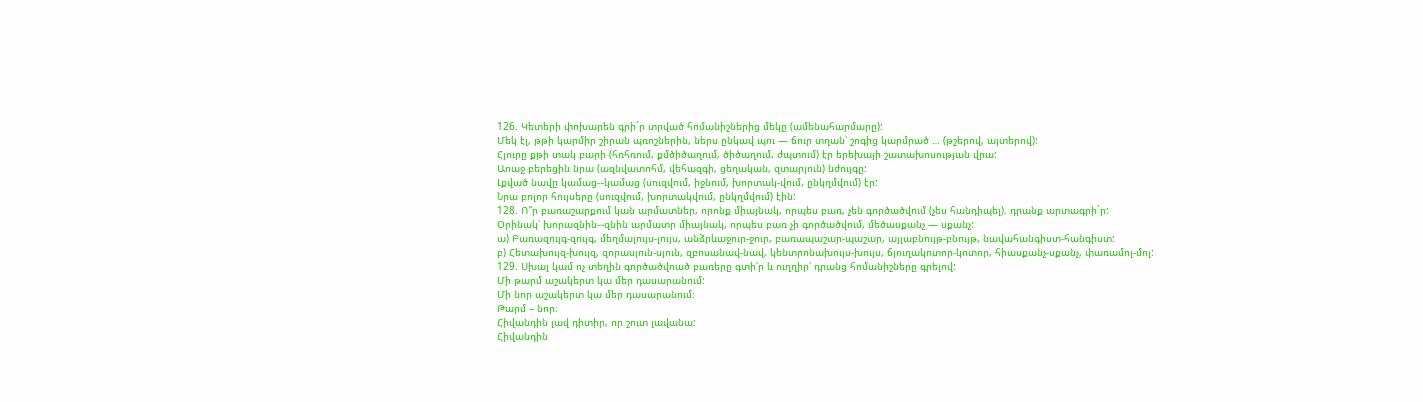126. Կետերի փոխարեն գրի´ր տրված հոմանիշներից մեկը (ամենահարմարը):
Մեկ էլ, թթի կարմիր շիրան պռոշներին, ներս ընկավ պու — ճուր տղան՝ շոգից կարմրած … (թշերով, այտերով):
Հյուրը քթի տակ բարի (հռհռում, քմծիծաղում, ծիծաղում, ժպտում) էր երեխայի շատախոսության վրա:
Աոաջ բերեցին նրա (ազնվատոհմ, վեհազգի, ցեղական, զտարյուն) նժույգը:
Լքված նավը կամաց-֊կամաց (սուզվում, իջնում, խորտակ-վում, ընկղմվում) էր:
Նրա բոլոր հույսերը (սուզվում, խորտակվում, ընկղմվում) էին:
128. Ո՞ր բառաշարքում կան արմատներ, որոնք միայնակ, որպես բառ, չեն գործածվում (չես հանդիպել). դրանք արտագրի´ր:
Օրինակ՝ խորազնին-֊զնին արմատր միայնակ, որպես բառ չի գործածվում, մեծասքանչ — սքանչ:
ա) Բառազույգ-զույգ, մեղմալույս-լույս, անձրևաջուր-ջուր, բառապաշար-պաշար, այլաբնույթ-բնույթ, նավահանգիստ-հանգիստ:
բ) Հետախույզ-խույզ, զորասյուն-սյուն, զբոսանավ-նավ, կենտրոնախույս-խույս, ճյուղակոտոր-կոտոր, հիասքանչ-սքանչ, փառամոլ-մոլ:
129. Սխալ կամ ոչ տեղին գործածվոած բառերը գտի՛ր և ուղղիր՝ դրանց հոմանիշները գրելով:
Մի թարմ աշակերտ կա մեր դասարանում:
Մի նոր աշակերտ կա մեր դասարանում։
Թարմ – նոր։
Հիվանդին լավ դիտիր, որ շուտ լավանա:
Հիվանդին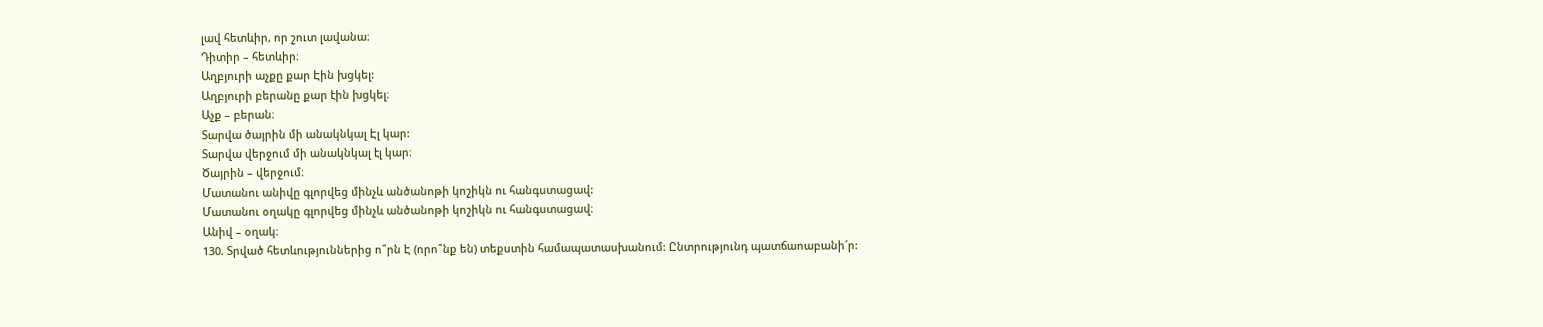լավ հետևիր, որ շուտ լավանա։
Դիտիր – հետևիր։
Աղբյուրի աչքը քար Էին խցկել:
Աղբյուրի բերանը քար էին խցկել։
Աչք – բերան։
Տարվա ծայրին մի անակնկալ Էլ կար:
Տարվա վերջում մի անակնկալ էլ կար։
Ծայրին – վերջում։
Մատանու անիվը գլորվեց մինչև անծանոթի կոշիկն ու հանգստացավ:
Մատանու օղակը գլորվեց մինչև անծանոթի կոշիկն ու հանգստացավ։
Անիվ – օղակ։
130. Տրված հետևություններից ո՞րն Է (որո՞նք են) տեքստին համապատասխանում: Ընտրությունդ պատճաոաբանի´ր: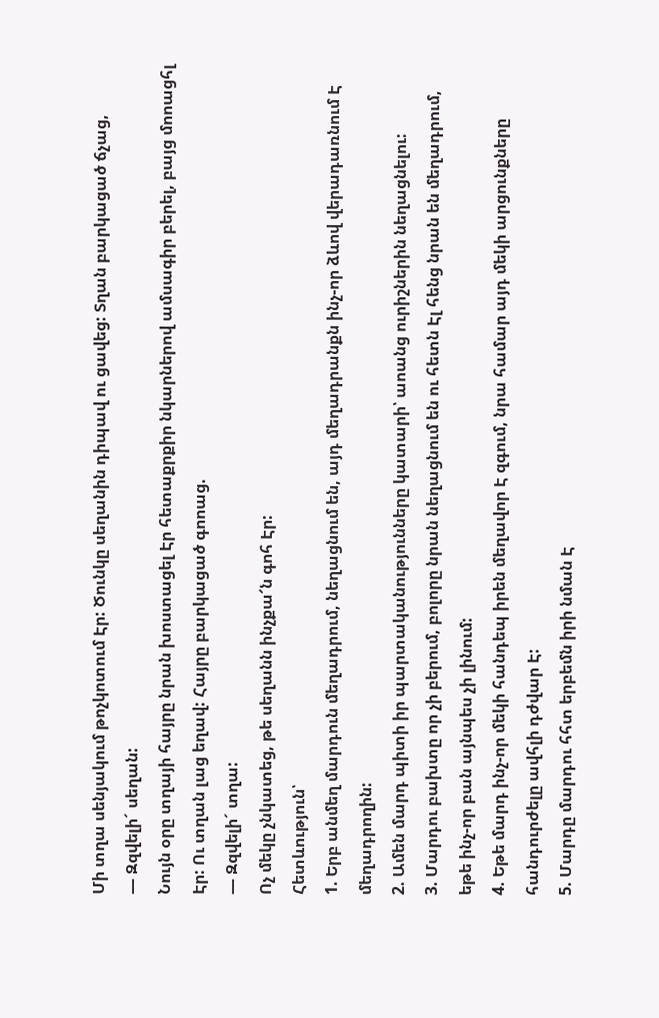Մի տղա սենյակում թոչկոտում Էր: Ծունկը սեղանին դիպավ ու ցավեց: Տղան բարկացած ճչաց,
— Զզվելի´ սեղան:
Նույն օրը տղայի հայրը նրան խոստացել Էր հետաքրքիր նկարներով ամսագիր բերել, բայց մոոացհլ Էր: Ու տղան լաց եղավ: Հայրը բարկացած գոոաց.
— Զզվելի´ տղա:
Ոչ մեկը չնկատեց, թե սեղանն ինչքա՜ն գոհ Էր:
Հետևություն՝
1. Երբ անմեղ մարդուն մեղադրում, նեղացնում են, այդ մեղադրանքն ինչ-որ ձևով վերադառնում Է մեղադրողին:
2. Ամեն մարդ պիտի իր պարտականությունները կատարի՝ աոանց ուրիշներին նեղացնելու:
3. Մարդու բախտը որ չի բերում, բոլորը նրան նեղացնում են ու հետն Էլ հենց նրան են մեղադրում, եթե ինչ-որ բան այնպես չի լինում:
4. Եթե մարդ ինչ-որ մեկի հանդեպ իրեն մեղավոր Է զգում, նրա համար այդ մեկի արցունքները հանդուրժելը ավհլի դժվար Է:
5. Մարդը մարդու հհտ երբեմն իրի նման Է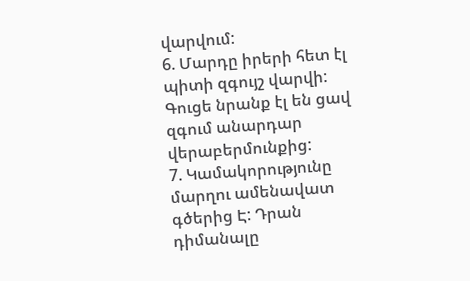վարվում:
6. Մարդը իրերի հետ էլ պիտի զգույշ վարվի: Գուցե նրանք էլ են ցավ զգում անարդար վերաբերմունքից:
7. Կամակորությունը մարղու ամենավատ գծերից Է: Դրան դիմանալը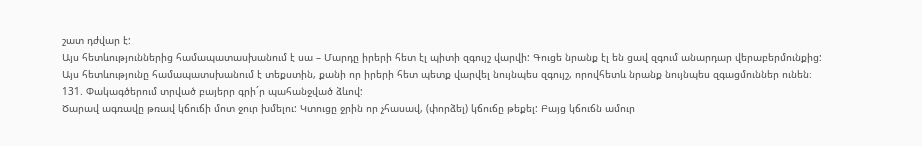շատ դժվար է:
Այս հետևություններից համապատասխանում է սա – Մարդը իրերի հետ էլ պիտի զգույշ վարվի: Գուցե նրանք էլ են ցավ զգում անարդար վերաբերմունքից:
Այս հետևությունը համապատսխանում է տեքստին, քանի որ իրերի հետ պետք վարվել նույնպես զգույշ, որովհետև նրանք նույնպես զգացմուններ ունեն։
131. Փակագծերում տրված բայերր գրի´ր պահանջված ձևով:
Ծարավ ագռավը թռավ կճուճի մոտ ջուր խմելու: Կտուցը ջրին որ չհասավ, (փորձել) կճուճը թեքել: Բայց կճուճն ամուր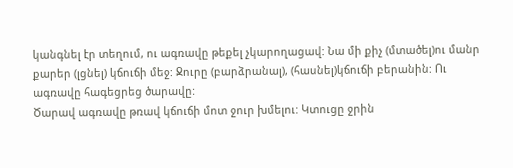կանգնել էր տեղում, ու ագռավը թեքել չկարողացավ: Նա մի քիչ (մտածել)ու մանր քարեր (լցնել) կճուճի մեջ: Ջուրը (բարձրանալ), (հասնել)կճուճի բերանին: Ու ագռավը հագեցրեց ծարավը:
Ծարավ ագռավը թռավ կճուճի մոտ ջուր խմելու: Կտուցը ջրին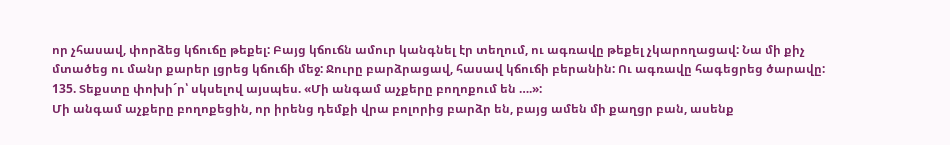որ չհասավ, փորձեց կճուճը թեքել: Բայց կճուճն ամուր կանգնել էր տեղում, ու ագռավը թեքել չկարողացավ: Նա մի քիչ մտածեց ու մանր քարեր լցրեց կճուճի մեջ: Ջուրը բարձրացավ, հասավ կճուճի բերանին: Ու ագռավը հագեցրեց ծարավը:
135. Տեքստը փոխի´ր՝ սկսելով այսպես. «Մի անգամ աչքերը բողոքում են ….»:
Մի անգամ աչքերը բողոքեցին, որ իրենց դեմքի վրա բոլորից բարձր են, բայց ամեն մի քաղցր բան, ասենք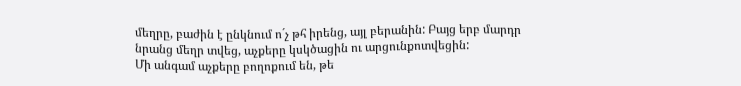մեղրը, բաժին է ընկնում ո´չ թհ իրենց, այլ բերանին: Բայց երբ մարդր նրանց մեղր տվեց, աչքերը կսկծացին ու արցունքոտվեցին:
Մի անգամ աչքերը բողոքում են, թե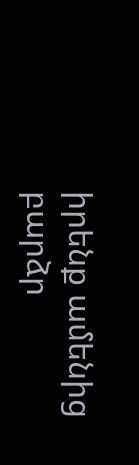իրենք ամենից բարձր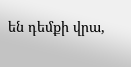են դեմքի վրա,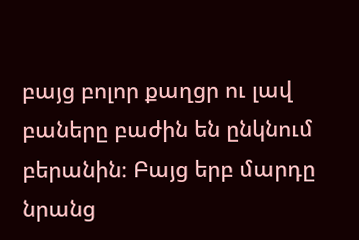բայց բոլոր քաղցր ու լավ բաները բաժին են ընկնում բերանին։ Բայց երբ մարդը նրանց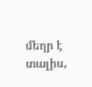մեղր է տալիս,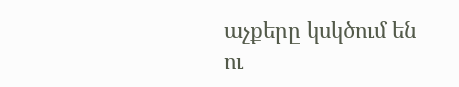աչքերը կսկծում են ու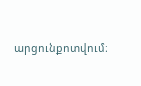արցունքոտվում։